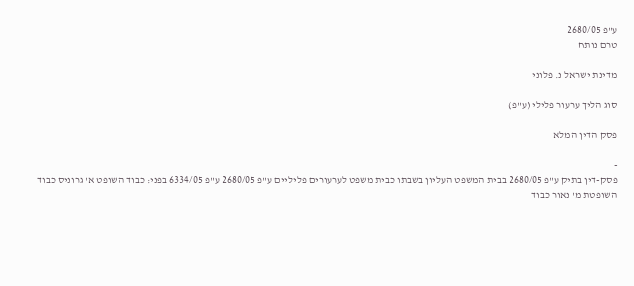ע"פ 2680/05
טרם נותח

מדינת ישראל נ. פלוני

סוג הליך ערעור פלילי (ע"פ)

פסק הדין המלא

-
פסק-דין בתיק ע"פ 2680/05 בבית המשפט העליון בשבתו כבית משפט לערעורים פליליים ע"פ 2680/05 ע"פ 6334/05 בפני: כבוד השופט א' גרוניס כבוד השופטת מ' נאור כבוד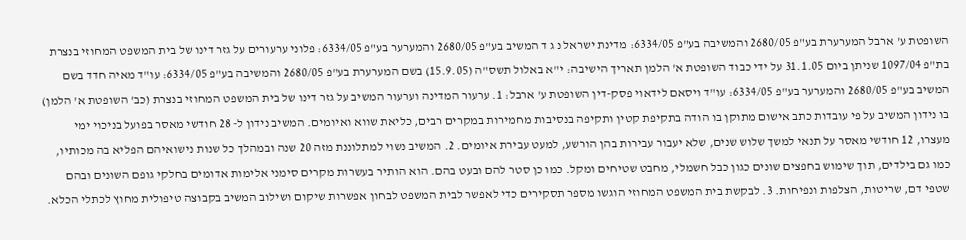השופטת ע' ארבל המערערת בע"פ 2680/05 והמשיבה בע"פ 6334/05: מדינת ישראל נ ג ד המשיב בע"פ 2680/05 והמערער בע"פ 6334/05: פלוני ערעורים על גזר דינו של בית המשפט המחוזי בנצרת בת"פ 1097/04 שניתן ביום 31.1.05 על ידי כבוד השופטת א' הלמן תאריך הישיבה: י"א באלול תשס"ה (15.9.05) בשם המערערת בע"פ 2680/05 והמשיבה בע"פ 6334/05: עו"ד מאיה חדד בשם המשיב בע"פ 2680/05 והמערער בע"פ 6334/05: עו"ד ויסאם לידאוי פסק-דין השופטת ע' ארבל: 1. ערעור המדינה וערעור המשיב על גזר דינו של בית המשפט המחוזי בנצרת (כב' השופטת א' הלמן) בו נידון המשיב על פי עובדות כתב אישום מתוקן בו הודה בתקיפת קטין ותקיפה בנסיבות מחמירות במקרים רבים, כליאת שווא ואיומים. המשיב נידון ל- 28 חודשי מאסר בפועל בניכוי ימי מעצרו, 12 חודשי מאסר על תנאי למשך שלוש שנים, שלא יעבור עבירות בהן הורשע, למעט עבירת איומים. 2. המשיב נשוי למתלוננת מזה 20 שנה ובמהלך כל שנות נישואיהם הפליא בה מכותיו, כמו גם בילדים, תוך שימוש בחפצים שונים כגון כבל חשמלי, מחבט שטיחים ומקל. כמו כן סטר להם ובעט בהם. הוא הותיר בעשרות מקרים סימני אלימות אדומים בחלקי גופם השונים ובהם שטפי דם, שריטות, הצלפות ונפיחות. 3. לבקשת בית המשפט המחוזי הוגשו מספר תסקירים כדי לאפשר לבית המשפט לבחון אפשרות שיקום ושילוב המשיב בקבוצה טיפולית מחוץ לכתלי הכלא.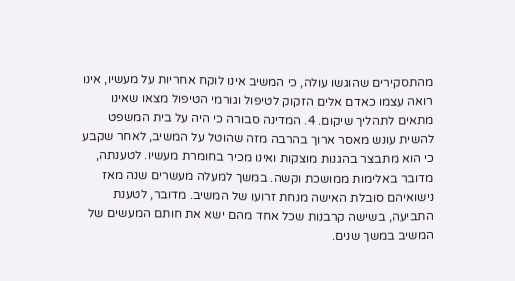מהתסקירים שהוגשו עולה, כי המשיב אינו לוקח אחריות על מעשיו, אינו רואה עצמו כאדם אלים הזקוק לטיפול וגורמי הטיפול מצאו שאינו מתאים לתהליך שיקום. 4. המדינה סבורה כי היה על בית המשפט להשית עונש מאסר ארוך בהרבה מזה שהוטל על המשיב, לאחר שקבע כי הוא מתבצר בהגנות מוצקות ואינו מכיר בחומרת מעשיו. לטענתה, מדובר באלימות ממושכת וקשה. במשך למעלה מעשרים שנה מאז נישואיהם סובלת האישה מנחת זרועו של המשיב. מדובר, לטענת התביעה, בשישה קרבנות שכל אחד מהם ישא את חותם המעשים של המשיב במשך שנים.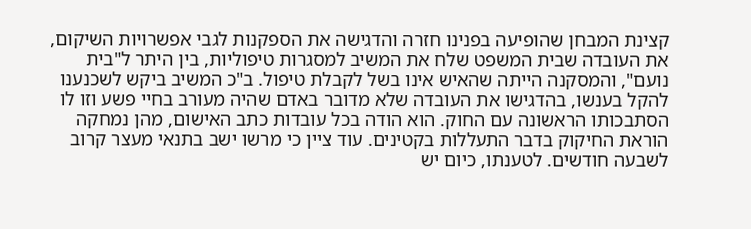קצינת המבחן שהופיעה בפנינו חזרה והדגישה את הספקנות לגבי אפשרויות השיקום, את העובדה שבית המשפט שלח את המשיב למסגרות טיפוליות, בין היתר ל"בית נועם", והמסקנה הייתה שהאיש אינו בשל לקבלת טיפול. ב"כ המשיב ביקש לשכנענו להקל בענשו, בהדגישו את העובדה שלא מדובר באדם שהיה מעורב בחיי פשע וזו לו הסתבכותו הראשונה עם החוק. הוא הודה בכל עובדות כתב האישום, מהן נמחקה הוראת החיקוק בדבר התעללות בקטינים. עוד ציין כי מרשו ישב בתנאי מעצר קרוב לשבעה חודשים. לטענתו, כיום יש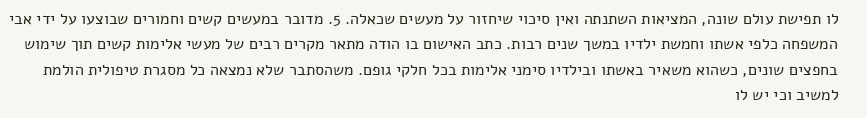לו תפישת עולם שונה, המציאות השתנתה ואין סיכוי שיחזור על מעשים שכאלה. 5. מדובר במעשים קשים וחמורים שבוצעו על ידי אבי המשפחה כלפי אשתו וחמשת ילדיו במשך שנים רבות. כתב האישום בו הודה מתאר מקרים רבים של מעשי אלימות קשים תוך שימוש בחפצים שונים, כשהוא משאיר באשתו ובילדיו סימני אלימות בכל חלקי גופם. משהסתבר שלא נמצאה כל מסגרת טיפולית הולמת למשיב וכי יש לו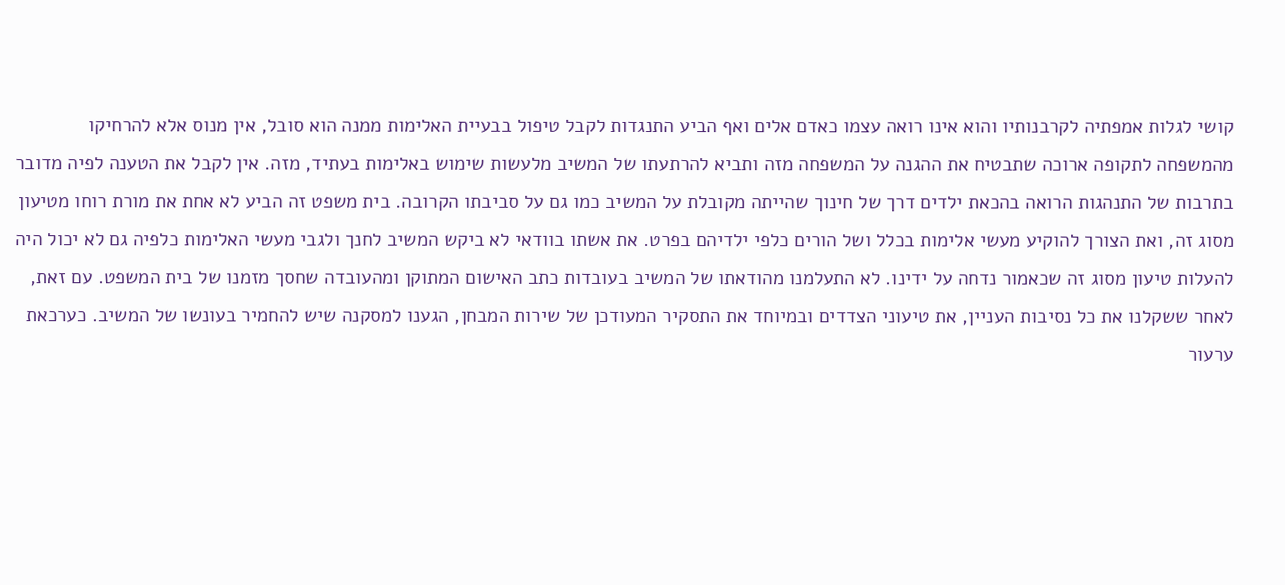קושי לגלות אמפתיה לקרבנותיו והוא אינו רואה עצמו כאדם אלים ואף הביע התנגדות לקבל טיפול בבעיית האלימות ממנה הוא סובל, אין מנוס אלא להרחיקו מהמשפחה לתקופה ארוכה שתבטיח את ההגנה על המשפחה מזה ותביא להרתעתו של המשיב מלעשות שימוש באלימות בעתיד, מזה. אין לקבל את הטענה לפיה מדובר בתרבות של התנהגות הרואה בהכאת ילדים דרך של חינוך שהייתה מקובלת על המשיב כמו גם על סביבתו הקרובה. בית משפט זה הביע לא אחת את מורת רוחו מטיעון מסוג זה, ואת הצורך להוקיע מעשי אלימות בכלל ושל הורים כלפי ילדיהם בפרט. את אשתו בוודאי לא ביקש המשיב לחנך ולגבי מעשי האלימות כלפיה גם לא יכול היה להעלות טיעון מסוג זה שכאמור נדחה על ידינו. לא התעלמנו מהודאתו של המשיב בעובדות כתב האישום המתוקן ומהעובדה שחסך מזמנו של בית המשפט. עם זאת, לאחר ששקלנו את כל נסיבות העניין, את טיעוני הצדדים ובמיוחד את התסקיר המעודכן של שירות המבחן, הגענו למסקנה שיש להחמיר בעונשו של המשיב. כערכאת ערעור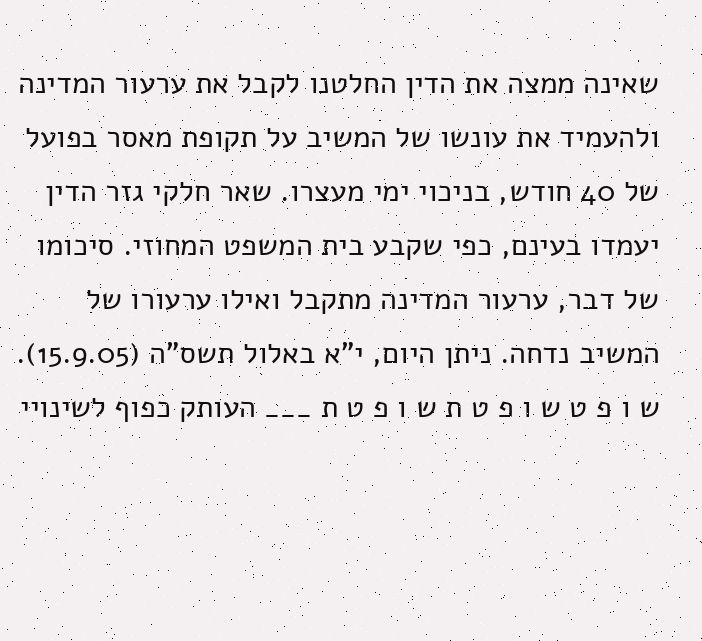שאינה ממצה את הדין החלטנו לקבל את ערעור המדינה ולהעמיד את עונשו של המשיב על תקופת מאסר בפועל של 40 חודש, בניכוי ימי מעצרו. שאר חלקי גזר הדין יעמדו בעינם, כפי שקבע בית המשפט המחוזי. סיכומו של דבר, ערעור המדינה מתקבל ואילו ערעורו של המשיב נדחה. ניתן היום, י"א באלול תשס"ה (15.9.05). ש ו פ ט ש ו פ ט ת ש ו פ ט ת ___ העותק כפוף לשינויי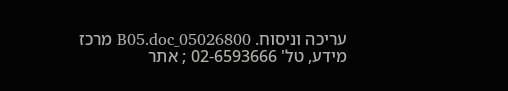עריכה וניסוח. 05026800_B05.doc מרכז מידע, טל' 02-6593666 ; אתר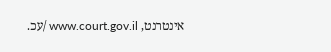אינטרנט, www.court.gov.il /עכ.